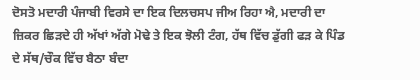ਦੋਸਤੋ ਮਦਾਰੀ ਪੰਜਾਬੀ ਵਿਰਸੇ ਦਾ ਇਕ ਦਿਲਚਸਪ ਜੀਅ ਰਿਹਾ ਐ, ਮਦਾਰੀ ਦਾ ਜ਼ਿਕਰ ਛਿੜਦੇ ਹੀ ਅੱਖਾਂ ਅੱਗੇ ਮੋਢੇ ਤੇ ਇਕ ਝੋਲੀ ਟੰਗ, ਹੱਥ ਵਿੱਚ ਡੁੱਗੀ ਫੜ ਕੇ ਪਿੰਡ ਦੇ ਸੱਥ/ਚੌਕ ਵਿੱਚ ਬੈਠਾ ਬੰਦਾ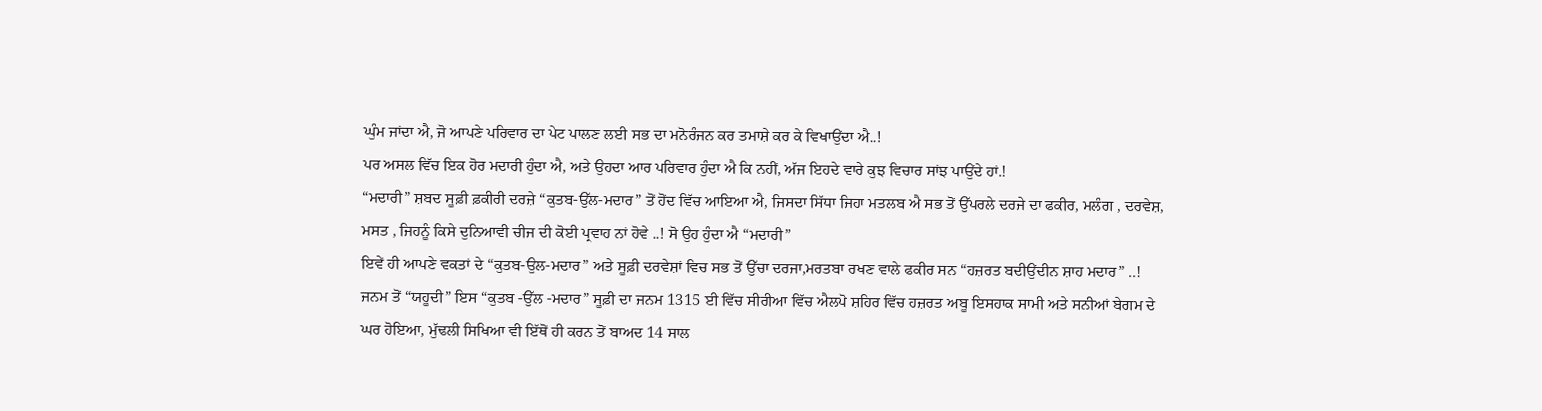ਘੁੰਮ ਜਾਂਦਾ ਐ, ਜੋ ਆਪਣੇ ਪਰਿਵਾਰ ਦਾ ਪੇਟ ਪਾਲਣ ਲਈ ਸਭ ਦਾ ਮਨੋਰੰਜਨ ਕਰ ਤਮਾਸ਼ੇ ਕਰ ਕੇ ਵਿਖਾਉਂਦਾ ਐ..!
ਪਰ ਅਸਲ ਵਿੱਚ ਇਕ ਹੋਰ ਮਦਾਰੀ ਹੁੰਦਾ ਐ, ਅਤੇ ਉਹਦਾ ਆਰ ਪਰਿਵਾਰ ਹੁੰਦਾ ਐ ਕਿ ਨਹੀਂ, ਅੱਜ ਇਹਦੇ ਵਾਰੇ ਕੁਝ ਵਿਚਾਰ ਸਾਂਝ ਪਾਉਂਦੇ ਹਾਂ.!
“ਮਦਾਰੀ” ਸ਼ਬਦ ਸੂਫ਼ੀ ਫ਼ਕੀਰੀ ਦਰਜ਼ੇ “ਕੁਤਬ-ਉੱਲ-ਮਦਾਰ” ਤੋਂ ਹੋਂਦ ਵਿੱਚ ਆਇਆ ਐ, ਜਿਸਦਾ ਸਿੱਧਾ ਜਿਹਾ ਮਤਲਬ ਐ ਸਭ ਤੋਂ ਉੱਪਰਲੇ ਦਰਜੇ ਦਾ ਫਕੀਰ, ਮਲੰਗ , ਦਰਵੇਸ਼, ਮਸਤ , ਜਿਹਨੂੰ ਕਿਸੇ ਦੁਨਿਆਵੀ ਚੀਜ ਦੀ ਕੋਈ ਪ੍ਰਵਾਹ ਨਾਂ ਹੋਵੇ ..! ਸੋ ਉਹ ਹੁੰਦਾ ਐ “ਮਦਾਰੀ”
ਇਵੇਂ ਹੀ ਆਪਣੇ ਵਕਤਾਂ ਦੇ “ਕੁਤਬ-ਉਲ-ਮਦਾਰ” ਅਤੇ ਸੂਫ਼ੀ ਦਰਵੇਸ਼ਾਂ ਵਿਚ ਸਭ ਤੋਂ ਉੱਚਾ ਦਰਜਾ,ਮਰਤਬਾ ਰਖਣ ਵਾਲੇ ਫਕੀਰ ਸਨ “ਹਜ਼ਰਤ ਬਦੀਉਂਦੀਨ ਸ਼ਾਹ ਮਦਾਰ” ..!
ਜਨਮ ਤੋਂ “ਯਹੂਦੀ” ਇਸ “ਕੁਤਬ -ਉੱਲ -ਮਦਾਰ” ਸੂਫ਼ੀ ਦਾ ਜਨਮ 1315 ਈ ਵਿੱਚ ਸੀਰੀਆ ਵਿੱਚ ਐਲਪੋ ਸ਼ਹਿਰ ਵਿੱਚ ਹਜ਼ਰਤ ਅਬੂ ਇਸਹਾਕ ਸਾਮੀ ਅਤੇ ਸਨੀਆਂ ਬੇਗਮ ਦੇ ਘਰ ਹੋਇਆ, ਮੁੱਢਲੀ ਸਿਖਿਆ ਵੀ ਇੱਥੋਂ ਹੀ ਕਰਨ ਤੋਂ ਬਾਅਦ 14 ਸਾਲ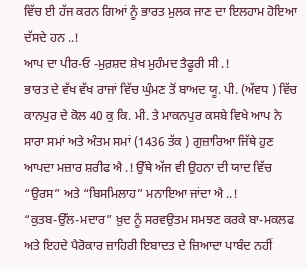ਵਿੱਚ ਈ ਹੱਜ ਕਰਨ ਗਿਆਂ ਨੂੰ ਭਾਰਤ ਮੁਲਕ ਜਾਣ ਦਾ ਇਲਹਾਮ ਹੋਇਆ ਦੱਸਦੇ ਹਨ ..!
ਆਪ ਦਾ ਪੀਰ-ਓ -ਮੁਰ਼ਸ਼ਦ ਸ਼ੇਖ ਮੁਹੰਮਦ ਤੈਫੂਰੀ ਸੀ .!
ਭਾਰਤ ਦੇ ਵੱਖ ਵੱਖ ਰਾਜਾਂ ਵਿੱਚ ਘੁੰਮਣ ਤੋਂ ਬਾਅਦ ਯੂ. ਪੀ. (ਅੱਵਧ ) ਵਿੱਚ ਕਾਨਪੁਰ ਦੇ ਕੋਲ 40 ਕੁ ਕਿ. ਮੀ. ਤੇ ਮਾਕਨਪੁਰ ਕਸਬੇ ਵਿਖੇ ਆਪ ਨੇ ਸਾਰਾ ਸਮਾਂ ਅਤੇ ਅੰਤਮ ਸਮਾਂ (1436 ਤੱਕ ) ਗੁਜ਼ਾਰਿਆ ਜਿੱਥੇ ਹੁਣ ਆਪਦਾ ਮਜ਼ਾਰ ਸ਼ਰੀਫ ਐ .! ਉੱਥੇ ਅੱਜ ਵੀ ਉਹਨਾ ਦੀ ਯਾਦ ਵਿੱਚ “ਉਰਸ” ਅਤੇ “ਬਿਸਮਿਲਾਹ” ਮਨਾਇਆ ਜਾਂਦਾ ਐ ..!
“ਕੁਤਬ-ਉੱਲ-ਮਦਾਰ” ਖ਼ੁਦ ਨੂੰ ਸਰਵਉਤਮ ਸਮਝਣ ਕਰਕੇ ਬਾ-ਮਕਲਫ ਅਤੇ ਇਹਦੇ ਪੈਰੋਕਾਰ ਜ਼ਾਹਿਰੀ ਇਬਾਦਤ ਦੇ ਜ਼ਿਆਦਾ ਪਾਬੰਦ ਨਹੀਂ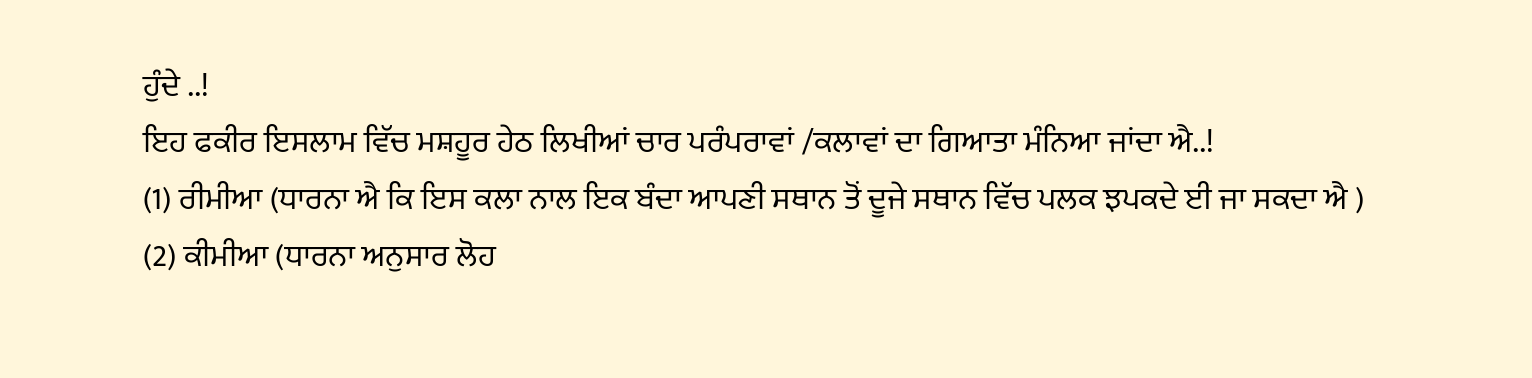ਹੁੰਦੇ ..!
ਇਹ ਫਕੀਰ ਇਸਲਾਮ ਵਿੱਚ ਮਸ਼ਹੂਰ ਹੇਠ ਲਿਖੀਆਂ ਚਾਰ ਪਰੰਪਰਾਵਾਂ /ਕਲਾਵਾਂ ਦਾ ਗਿਆਤਾ ਮੰਨਿਆ ਜਾਂਦਾ ਐ..!
(1) ਰੀਮੀਆ (ਧਾਰਨਾ ਐ ਕਿ ਇਸ ਕਲਾ ਨਾਲ ਇਕ ਬੰਦਾ ਆਪਣੀ ਸਥਾਨ ਤੋਂ ਦੂਜੇ ਸਥਾਨ ਵਿੱਚ ਪਲਕ ਝਪਕਦੇ ਈ ਜਾ ਸਕਦਾ ਐ )
(2) ਕੀਮੀਆ (ਧਾਰਨਾ ਅਨੁਸਾਰ ਲੋਹ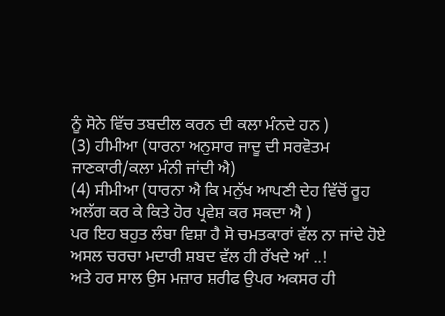ਨੂੰ ਸੋਨੇ ਵਿੱਚ ਤਬਦੀਲ ਕਰਨ ਦੀ ਕਲਾ ਮੰਨਦੇ ਹਨ )
(3) ਹੀਮੀਆ (ਧਾਰਨਾ ਅਨੁਸਾਰ ਜਾਦੂ ਦੀ ਸਰਵੋਤਮ ਜਾਣਕਾਰੀ/ਕਲਾ ਮੰਨੀ ਜਾਂਦੀ ਐ)
(4) ਸੀਮੀਆ (ਧਾਰਨਾ ਐ ਕਿ ਮਨੁੱਖ ਆਪਣੀ ਦੇਹ ਵਿੱਚੋਂ ਰੂਹ ਅਲੱਗ ਕਰ ਕੇ ਕਿਤੇ ਹੋਰ ਪ੍ਰਵੇਸ਼ ਕਰ ਸਕਦਾ ਐ )
ਪਰ ਇਹ ਬਹੁਤ ਲੰਬਾ ਵਿਸ਼ਾ ਹੈ ਸੋ ਚਮਤਕਾਰਾਂ ਵੱਲ ਨਾ ਜਾਂਦੇ ਹੋਏ ਅਸਲ ਚਰਚਾ ਮਦਾਰੀ ਸ਼ਬਦ ਵੱਲ ਹੀ ਰੱਖਦੇ ਆਂ ..!
ਅਤੇ ਹਰ ਸਾਲ ਉਸ ਮਜ਼ਾਰ ਸ਼ਰੀਫ ਉਪਰ ਅਕਸਰ ਹੀ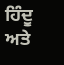ਹਿੰਦੂ ਅਤੇ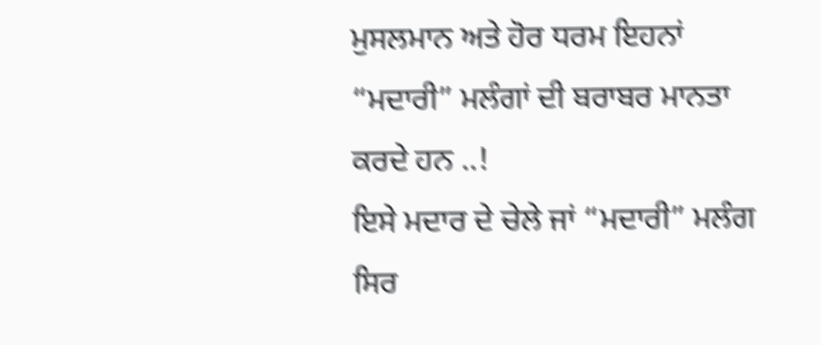ਮੁਸਲਮਾਨ ਅਤੇ ਹੋਰ ਧਰਮ ਇਹਨਾਂ “ਮਦਾਰੀ” ਮਲੰਗਾਂ ਦੀ ਬਰਾਬਰ ਮਾਨਤਾ ਕਰਦੇ ਹਨ ..!
ਇਸੇ ਮਦਾਰ ਦੇ ਚੇਲੇ ਜਾਂ “ਮਦਾਰੀ” ਮਲੰਗ ਸਿਰ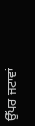ਉੱਪਰ ਜਟਾਵਾਂ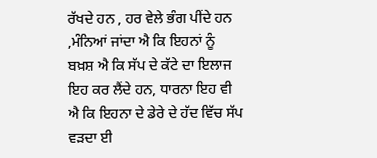ਰੱਖਦੇ ਹਨ , ਹਰ ਵੇਲੇ ਭੰਗ ਪੀਂਦੇ ਹਨ ,ਮੰਨਿਆਂ ਜਾਂਦਾ ਐ ਕਿ ਇਹਨਾਂ ਨੂੰ ਬਖ਼ਸ਼ ਐ ਕਿ ਸੱਪ ਦੇ ਕੱਟੇ ਦਾ ਇਲਾਜ ਇਹ ਕਰ ਲੈਂਦੇ ਹਨ, ਧਾਰਨਾ ਇਹ ਵੀ ਐ ਕਿ ਇਹਨਾ ਦੇ ਡੇਰੇ ਦੇ ਹੱਦ ਵਿੱਚ ਸੱਪ ਵੜਦਾ ਈ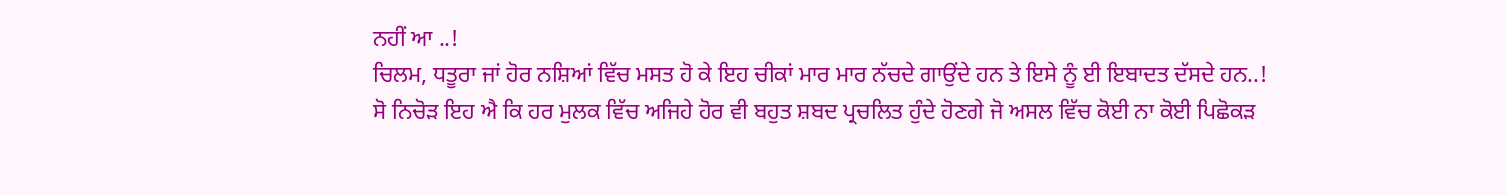ਨਹੀਂ ਆ ..!
ਚਿਲਮ, ਧਤੂਰਾ ਜਾਂ ਹੋਰ ਨਸ਼ਿਆਂ ਵਿੱਚ ਮਸਤ ਹੋ ਕੇ ਇਹ ਚੀਕਾਂ ਮਾਰ ਮਾਰ ਨੱਚਦੇ ਗਾਉਂਦੇ ਹਨ ਤੇ ਇਸੇ ਨੂੰ ਈ ਇਬਾਦਤ ਦੱਸਦੇ ਹਨ..!
ਸੋ ਨਿਚੋੜ ਇਹ ਐ ਕਿ ਹਰ ਮੁਲਕ ਵਿੱਚ ਅਜਿਹੇ ਹੋਰ ਵੀ ਬਹੁਤ ਸ਼ਬਦ ਪ੍ਰਚਲਿਤ ਹੁੰਦੇ ਹੋਣਗੇ ਜੋ ਅਸਲ ਵਿੱਚ ਕੋਈ ਨਾ ਕੋਈ ਪਿਛੋਕੜ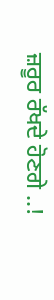ਜ਼ਰੂਰ ਰੱਖਦੇ ਹੋਣਗੇ ..!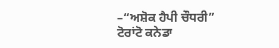–“ਅਸ਼ੋਕ ਹੈਪੀ ਚੌਧਰੀ” ਟੋਰਾਂਟੋ ਕਨੇਡਾ